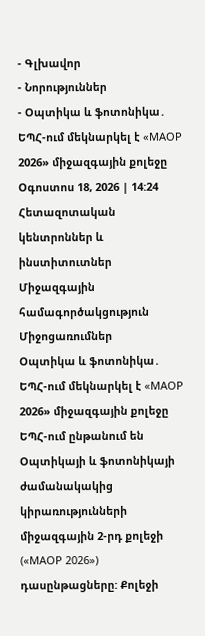- Գլխավոր
- Նորություններ
- Օպտիկա և ֆոտոնիկա․ ԵՊՀ-ում մեկնարկել է «MAOP 2026» միջազգային քոլեջը
Օգոստոս 18, 2026 | 14:24
Հետազոտական կենտրոններ և ինստիտուտներ
Միջազգային համագործակցություն
Միջոցառումներ
Օպտիկա և ֆոտոնիկա․ ԵՊՀ-ում մեկնարկել է «MAOP 2026» միջազգային քոլեջը
ԵՊՀ-ում ընթանում են Օպտիկայի և ֆոտոնիկայի ժամանակակից կիրառությունների միջազգային 2-րդ քոլեջի («MAOP 2026») դասընթացները: Քոլեջի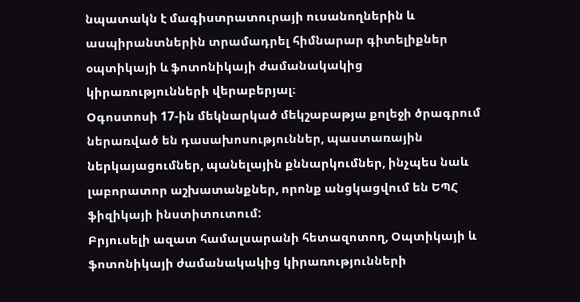նպատակն է մագիստրատուրայի ուսանողներին և ասպիրանտներին տրամադրել հիմնարար գիտելիքներ օպտիկայի և ֆոտոնիկայի ժամանակակից կիրառությունների վերաբերյալ։
Օգոստոսի 17-ին մեկնարկած մեկշաբաթյա քոլեջի ծրագրում ներառված են դասախոսություններ, պաստառային ներկայացումներ, պանելային քննարկումներ, ինչպես նաև լաբորատոր աշխատանքներ, որոնք անցկացվում են ԵՊՀ ֆիզիկայի ինստիտուտում:
Բրյուսելի ազատ համալսարանի հետազոտող, Օպտիկայի և ֆոտոնիկայի ժամանակակից կիրառությունների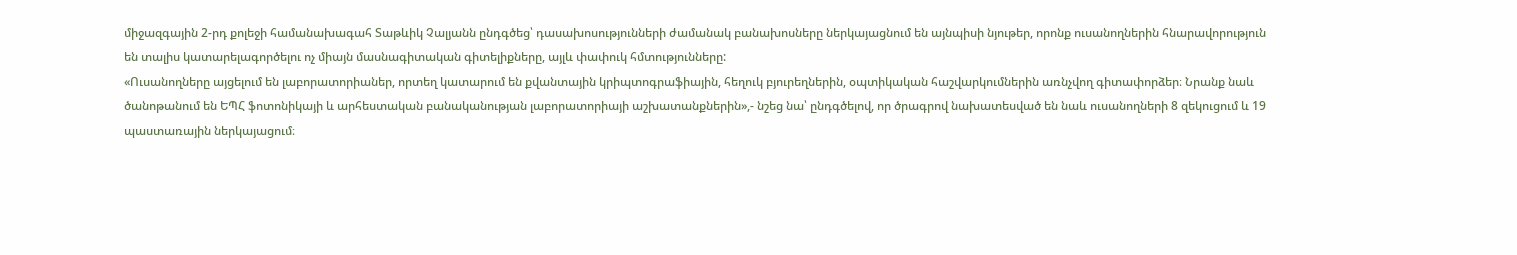միջազգային 2-րդ քոլեջի համանախագահ Տաթևիկ Չալյանն ընդգծեց՝ դասախոսությունների ժամանակ բանախոսները ներկայացնում են այնպիսի նյութեր, որոնք ուսանողներին հնարավորություն են տալիս կատարելագործելու ոչ միայն մասնագիտական գիտելիքները, այլև փափուկ հմտությունները:
«Ուսանողները այցելում են լաբորատորիաներ, որտեղ կատարում են քվանտային կրիպտոգրաֆիային, հեղուկ բյուրեղներին, օպտիկական հաշվարկումներին առնչվող գիտափորձեր։ Նրանք նաև ծանոթանում են ԵՊՀ ֆոտոնիկայի և արհեստական բանականության լաբորատորիայի աշխատանքներին»,- նշեց նա՝ ընդգծելով, որ ծրագրով նախատեսված են նաև ուսանողների 8 զեկուցում և 19 պաստառային ներկայացում։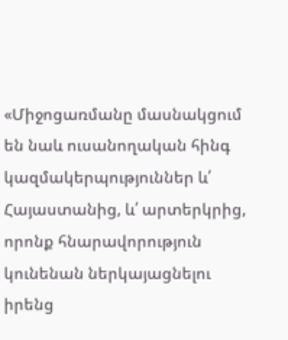«Միջոցառմանը մասնակցում են նաև ուսանողական հինգ կազմակերպություններ և՛ Հայաստանից, և՛ արտերկրից, որոնք հնարավորություն կունենան ներկայացնելու իրենց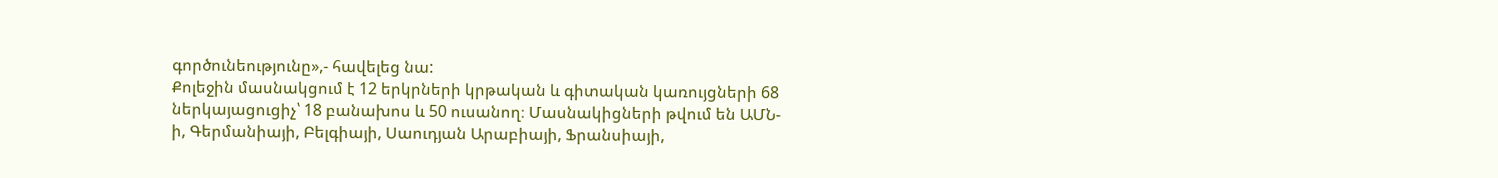գործունեությունը»,- հավելեց նա:
Քոլեջին մասնակցում է 12 երկրների կրթական և գիտական կառույցների 68 ներկայացուցիչ՝ 18 բանախոս և 50 ուսանող։ Մասնակիցների թվում են ԱՄՆ-ի, Գերմանիայի, Բելգիայի, Սաուդյան Արաբիայի, Ֆրանսիայի,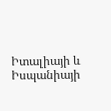Իտալիայի և Իսպանիայի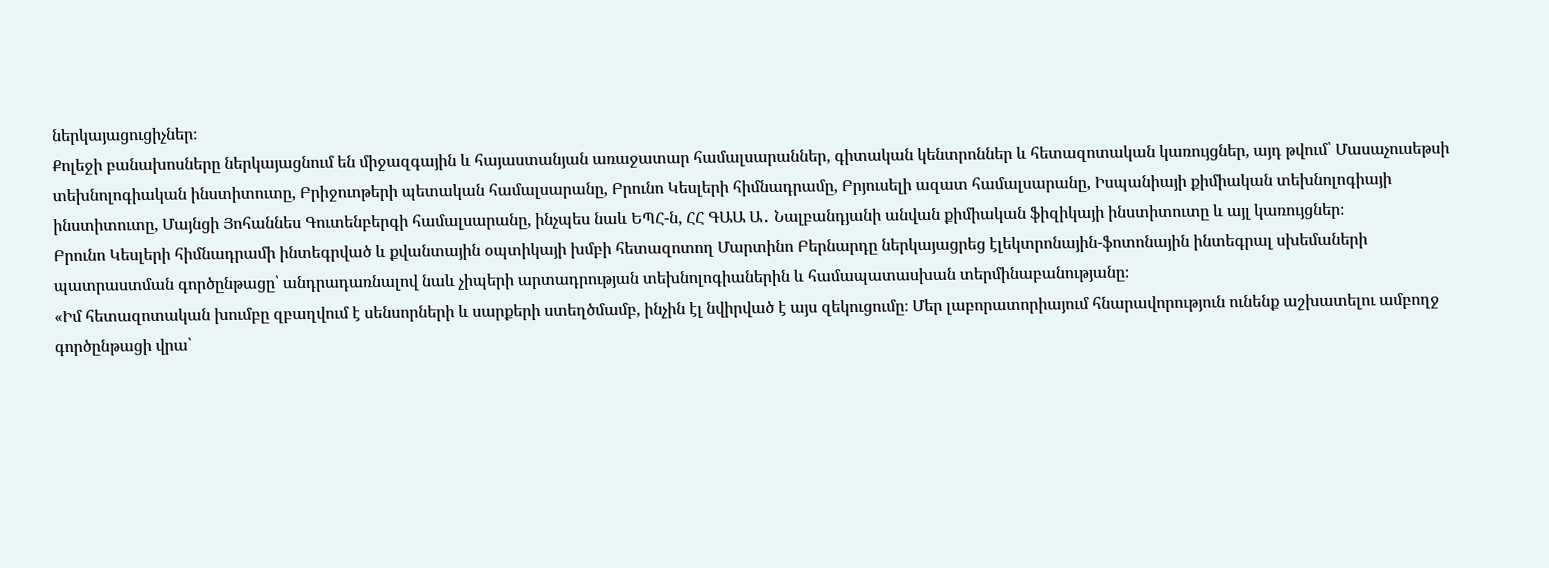ներկայացուցիչներ։
Քոլեջի բանախոսները ներկայացնում են միջազգային և հայաստանյան առաջատար համալսարաններ, գիտական կենտրոններ և հետազոտական կառույցներ, այդ թվում՝ Մասաչուսեթսի տեխնոլոգիական ինստիտուտը, Բրիջուոթերի պետական համալսարանը, Բրունո Կեսլերի հիմնադրամը, Բրյուսելի ազատ համալսարանը, Իսպանիայի քիմիական տեխնոլոգիայի ինստիտուտը, Մայնցի Յոհաննես Գուտենբերգի համալսարանը, ինչպես նաև ԵՊՀ-ն, ՀՀ ԳԱԱ Ա․ Նալբանդյանի անվան քիմիական ֆիզիկայի ինստիտուտը և այլ կառույցներ։
Բրունո Կեսլերի հիմնադրամի ինտեգրված և քվանտային օպտիկայի խմբի հետազոտող Մարտինո Բերնարդը ներկայացրեց էլեկտրոնային-ֆոտոնային ինտեգրալ սխեմաների պատրաստման գործընթացը՝ անդրադառնալով նաև չիպերի արտադրության տեխնոլոգիաներին և համապատասխան տերմինաբանությանը։
«Իմ հետազոտական խումբը զբաղվում է սենսորների և սարքերի ստեղծմամբ, ինչին էլ նվիրված է այս զեկուցումը։ Մեր լաբորատորիայում հնարավորություն ունենք աշխատելու ամբողջ գործընթացի վրա՝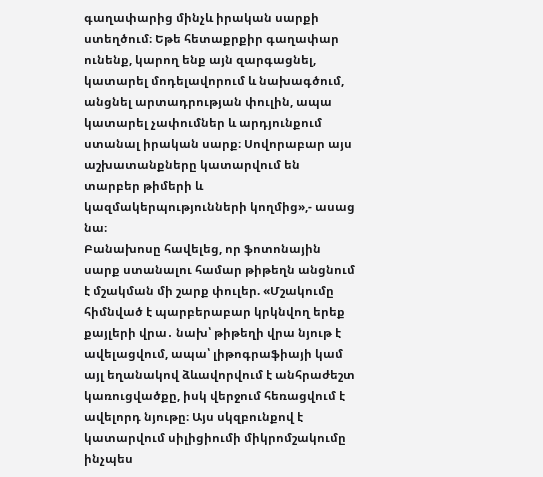գաղափարից մինչև իրական սարքի ստեղծում։ Եթե հետաքրքիր գաղափար ունենք, կարող ենք այն զարգացնել, կատարել մոդելավորում և նախագծում, անցնել արտադրության փուլին, ապա կատարել չափումներ և արդյունքում ստանալ իրական սարք։ Սովորաբար այս աշխատանքները կատարվում են տարբեր թիմերի և կազմակերպությունների կողմից»,- ասաց նա։
Բանախոսը հավելեց, որ ֆոտոնային սարք ստանալու համար թիթեղն անցնում է մշակման մի շարք փուլեր. «Մշակումը հիմնված է պարբերաբար կրկնվող երեք քայլերի վրա․ նախ՝ թիթեղի վրա նյութ է ավելացվում, ապա՝ լիթոգրաֆիայի կամ այլ եղանակով ձևավորվում է անհրաժեշտ կառուցվածքը, իսկ վերջում հեռացվում է ավելորդ նյութը։ Այս սկզբունքով է կատարվում սիլիցիումի միկրոմշակումը ինչպես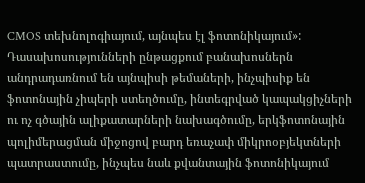CMOS տեխնոլոգիայում, այնպես էլ ֆոտոնիկայում»:
Դասախոսությունների ընթացքում բանախոսներն անդրադառնում են այնպիսի թեմաների, ինչպիսիք են ֆոտոնային չիպերի ստեղծումը, ինտեգրված կապակցիչների ու ոչ գծային ալիքատարների նախագծումը, երկֆոտոնային պոլիմերացման միջոցով բարդ եռաչափ միկրոօբյեկտների պատրաստումը, ինչպես նաև քվանտային ֆոտոնիկայում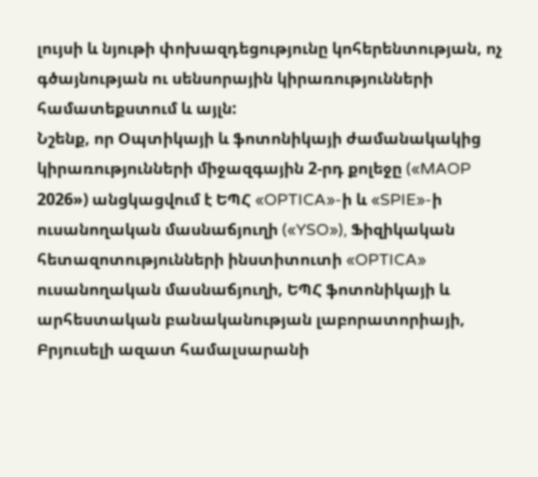լույսի և նյութի փոխազդեցությունը կոհերենտության, ոչ գծայնության ու սենսորային կիրառությունների համատեքստում և այլն:
Նշենք, որ Օպտիկայի և ֆոտոնիկայի ժամանակակից կիրառությունների միջազգային 2-րդ քոլեջը («MAOP 2026») անցկացվում է ԵՊՀ «OPTICA»-ի և «SPIE»-ի ուսանողական մասնաճյուղի («YSO»), Ֆիզիկական հետազոտությունների ինստիտուտի «OPTICA» ուսանողական մասնաճյուղի, ԵՊՀ ֆոտոնիկայի և արհեստական բանականության լաբորատորիայի, Բրյուսելի ազատ համալսարանի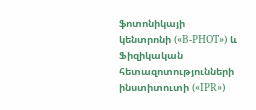ֆոտոնիկայի կենտրոնի («B-PHOT») և Ֆիզիկական հետազոտությունների ինստիտուտի («IPR»)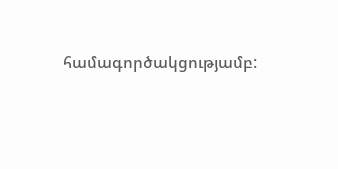համագործակցությամբ: